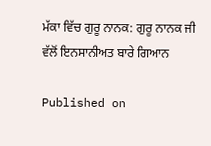ਮੱਕਾ ਵਿੱਚ ਗੁਰੂ ਨਾਨਕ: ਗੁਰੂ ਨਾਨਕ ਜੀ ਵੱਲੋਂ ਇਨਸਾਨੀਅਤ ਬਾਰੇ ਗਿਆਨ

Published on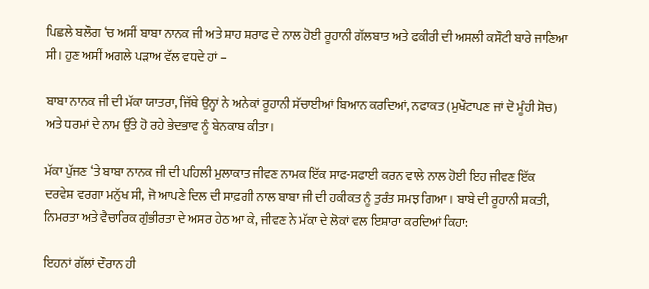ਪਿਛਲੇ ਬਲੌਗ ‘ਚ ਅਸੀਂ ਬਾਬਾ ਨਾਨਕ ਜੀ ਅਤੇ ਸ਼ਾਹ ਸ਼ਰਾਫ ਦੇ ਨਾਲ ਹੋਈ ਰੂਹਾਨੀ ਗੱਲਬਾਤ ਅਤੇ ਫਕੀਰੀ ਦੀ ਅਸਲੀ ਕਸੌਟੀ ਬਾਰੇ ਜਾਣਿਆ ਸੀ। ਹੁਣ ਅਸੀਂ ਅਗਲੇ ਪੜਾਅ ਵੱਲ ਵਧਦੇ ਹਾਂ –

ਬਾਬਾ ਨਾਨਕ ਜੀ ਦੀ ਮੱਕਾ ਯਾਤਰਾ, ਜਿੱਥੇ ਉਨ੍ਹਾਂ ਨੇ ਅਨੇਕਾਂ ਰੂਹਾਨੀ ਸੱਚਾਈਆਂ ਬਿਆਨ ਕਰਦਿਆਂ, ਨਫਾਕਤ (ਮੁਖੌਟਾਪਣ ਜਾਂ ਦੋ ਮੂੰਹੀ ਸੋਚ) ਅਤੇ ਧਰਮਾਂ ਦੇ ਨਾਮ ਉੱਤੇ ਹੋ ਰਹੇ ਭੇਦਭਾਵ ਨੂੰ ਬੇਨਕਾਬ ਕੀਤਾ।

ਮੱਕਾ ਪੁੱਜਣ ‘ਤੇ ਬਾਬਾ ਨਾਨਕ ਜੀ ਦੀ ਪਹਿਲੀ ਮੁਲਾਕਾਤ ਜੀਵਣ ਨਾਮਕ ਇੱਕ ਸਾਫ-ਸਫਾਈ ਕਰਨ ਵਾਲੇ ਨਾਲ ਹੋਈ ਇਹ ਜੀਵਣ ਇੱਕ ਦਰਵੇਸ਼ ਵਰਗਾ ਮਨੁੱਖ ਸੀ, ਜੋ ਆਪਣੇ ਦਿਲ ਦੀ ਸਾਫ਼ਗੀ ਨਾਲ ਬਾਬਾ ਜੀ ਦੀ ਹਕੀਕਤ ਨੂੰ ਤੁਰੰਤ ਸਮਝ ਗਿਆ। ਬਾਬੇ ਦੀ ਰੂਹਾਨੀ ਸ਼ਕਤੀ, ਨਿਮਰਤਾ ਅਤੇ ਵੈਚਾਰਿਕ ਗੁੰਭੀਰਤਾ ਦੇ ਅਸਰ ਹੇਠ ਆ ਕੇ, ਜੀਵਣ ਨੇ ਮੱਕਾ ਦੇ ਲੋਕਾਂ ਵਲ ਇਸ਼ਾਰਾ ਕਰਦਿਆਂ ਕਿਹਾ:

ਇਹਨਾਂ ਗੱਲਾਂ ਦੌਰਾਨ ਹੀ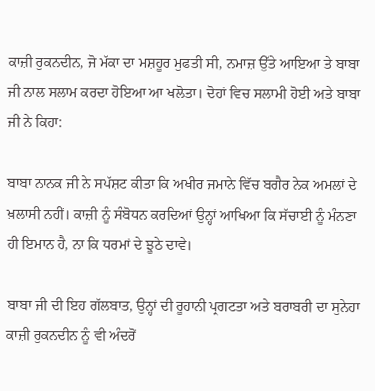ਕਾਜ਼ੀ ਰੁਕਨਦੀਨ, ਜੋ ਮੱਕਾ ਦਾ ਮਸ਼ਹੂਰ ਮੁਫਤੀ ਸੀ, ਨਮਾਜ਼ ਉੱਤੇ ਆਇਆ ਤੇ ਬਾਬਾ ਜੀ ਨਾਲ ਸਲਾਮ ਕਰਦਾ ਹੋਇਆ ਆ ਖਲੋਤਾ। ਦੋਹਾਂ ਵਿਚ ਸਲਾਮੀ ਹੋਈ ਅਤੇ ਬਾਬਾ ਜੀ ਨੇ ਕਿਹਾ:

ਬਾਬਾ ਨਾਨਕ ਜੀ ਨੇ ਸਪੱਸ਼ਟ ਕੀਤਾ ਕਿ ਅਖੀਰ ਜਮਾਨੇ ਵਿੱਚ ਬਗੈਰ ਨੇਕ ਅਮਲਾਂ ਦੇ ਖ਼ਲਾਸੀ ਨਹੀਂ। ਕਾਜ਼ੀ ਨੂੰ ਸੰਬੋਧਨ ਕਰਦਿਆਂ ਉਨ੍ਹਾਂ ਆਖਿਆ ਕਿ ਸੱਚਾਈ ਨੂੰ ਮੰਨਣਾ ਹੀ ਇਮਾਨ ਹੈ, ਨਾ ਕਿ ਧਰਮਾਂ ਦੇ ਝੂਠੇ ਦਾਵੇ।

ਬਾਬਾ ਜੀ ਦੀ ਇਹ ਗੱਲਬਾਤ, ਉਨ੍ਹਾਂ ਦੀ ਰੂਹਾਨੀ ਪ੍ਰਗਟਤਾ ਅਤੇ ਬਰਾਬਰੀ ਦਾ ਸੁਨੇਹਾ ਕਾਜ਼ੀ ਰੁਕਨਦੀਨ ਨੂੰ ਵੀ ਅੰਦਰੋਂ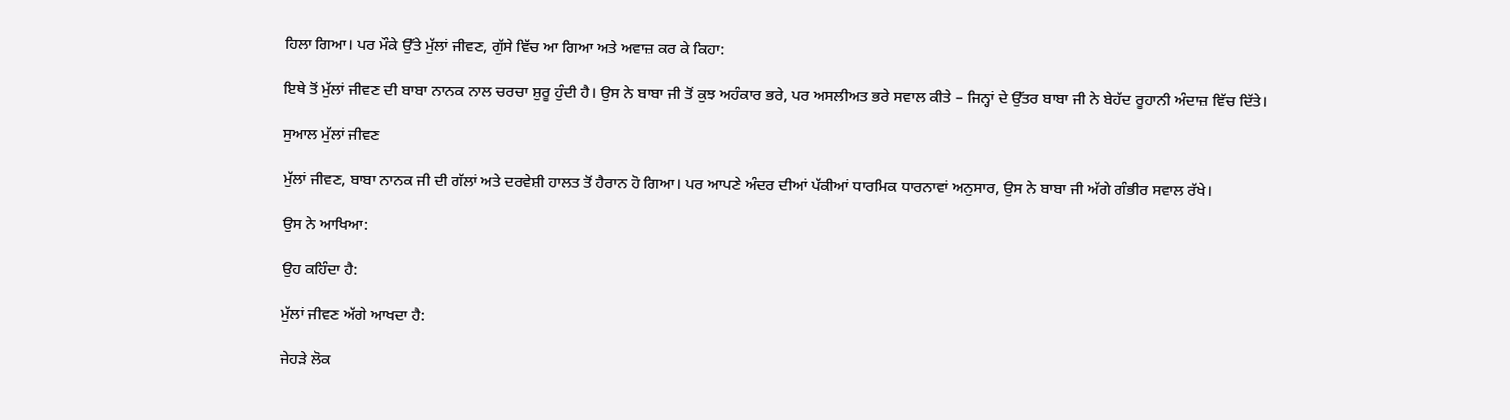ਹਿਲਾ ਗਿਆ। ਪਰ ਮੌਕੇ ਉੱਤੇ ਮੁੱਲਾਂ ਜੀਵਣ, ਗੁੱਸੇ ਵਿੱਚ ਆ ਗਿਆ ਅਤੇ ਅਵਾਜ਼ ਕਰ ਕੇ ਕਿਹਾ:

ਇਥੇ ਤੋਂ ਮੁੱਲਾਂ ਜੀਵਣ ਦੀ ਬਾਬਾ ਨਾਨਕ ਨਾਲ ਚਰਚਾ ਸ਼ੁਰੂ ਹੁੰਦੀ ਹੈ। ਉਸ ਨੇ ਬਾਬਾ ਜੀ ਤੋਂ ਕੁਝ ਅਹੰਕਾਰ ਭਰੇ, ਪਰ ਅਸਲੀਅਤ ਭਰੇ ਸਵਾਲ ਕੀਤੇ – ਜਿਨ੍ਹਾਂ ਦੇ ਉੱਤਰ ਬਾਬਾ ਜੀ ਨੇ ਬੇਹੱਦ ਰੂਹਾਨੀ ਅੰਦਾਜ਼ ਵਿੱਚ ਦਿੱਤੇ।

ਸੁਆਲ ਮੁੱਲਾਂ ਜੀਵਣ

ਮੁੱਲਾਂ ਜੀਵਣ, ਬਾਬਾ ਨਾਨਕ ਜੀ ਦੀ ਗੱਲਾਂ ਅਤੇ ਦਰਵੇਸ਼ੀ ਹਾਲਤ ਤੋਂ ਹੈਰਾਨ ਹੋ ਗਿਆ। ਪਰ ਆਪਣੇ ਅੰਦਰ ਦੀਆਂ ਪੱਕੀਆਂ ਧਾਰਮਿਕ ਧਾਰਨਾਵਾਂ ਅਨੁਸਾਰ, ਉਸ ਨੇ ਬਾਬਾ ਜੀ ਅੱਗੇ ਗੰਭੀਰ ਸਵਾਲ ਰੱਖੇ।

ਉਸ ਨੇ ਆਖਿਆ:

ਉਹ ਕਹਿੰਦਾ ਹੈ:

ਮੁੱਲਾਂ ਜੀਵਣ ਅੱਗੇ ਆਖਦਾ ਹੈ:

ਜੇਹੜੇ ਲੋਕ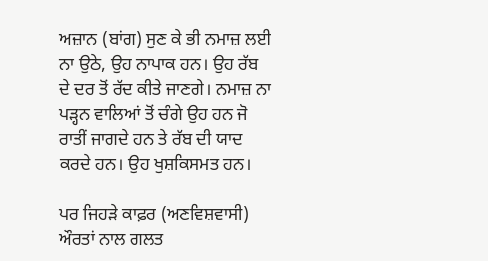ਅਜ਼ਾਨ (ਬਾਂਗ) ਸੁਣ ਕੇ ਭੀ ਨਮਾਜ਼ ਲਈ ਨਾ ਉਠੇ, ਉਹ ਨਾਪਾਕ ਹਨ। ਉਹ ਰੱਬ ਦੇ ਦਰ ਤੋਂ ਰੱਦ ਕੀਤੇ ਜਾਣਗੇ। ਨਮਾਜ਼ ਨਾ ਪੜ੍ਹਨ ਵਾਲਿਆਂ ਤੋਂ ਚੰਗੇ ਉਹ ਹਨ ਜੋ ਰਾਤੀਂ ਜਾਗਦੇ ਹਨ ਤੇ ਰੱਬ ਦੀ ਯਾਦ ਕਰਦੇ ਹਨ। ਉਹ ਖੁਸ਼ਕਿਸਮਤ ਹਨ।

ਪਰ ਜਿਹੜੇ ਕਾਫ਼ਰ (ਅਣਵਿਸ਼ਵਾਸੀ) ਔਰਤਾਂ ਨਾਲ ਗਲਤ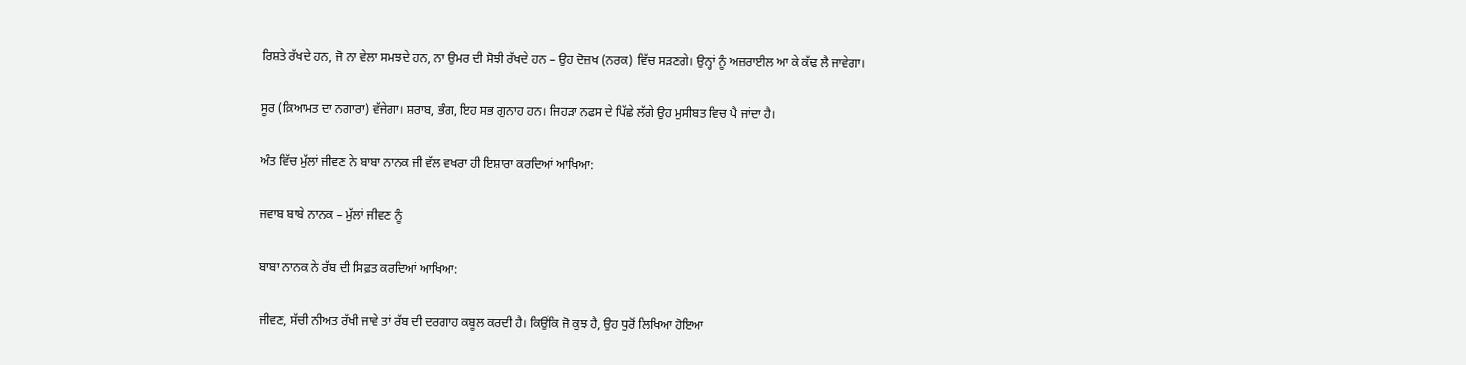ਰਿਸ਼ਤੇ ਰੱਖਦੇ ਹਨ, ਜੋ ਨਾ ਵੇਲਾ ਸਮਝਦੇ ਹਨ, ਨਾ ਉਮਰ ਦੀ ਸੋਝੀ ਰੱਖਦੇ ਹਨ – ਉਹ ਦੋਜ਼ਖ (ਨਰਕ) ਵਿੱਚ ਸੜਣਗੇ। ਉਨ੍ਹਾਂ ਨੂੰ ਅਜ਼ਰਾਈਲ ਆ ਕੇ ਕੱਢ ਲੈ ਜਾਵੇਗਾ।

ਸੂਰ (ਕ਼ਿਆਮਤ ਦਾ ਨਗਾਰਾ) ਵੱਜੇਗਾ। ਸ਼ਰਾਬ, ਭੰਗ, ਇਹ ਸਭ ਗੁਨਾਹ ਹਨ। ਜਿਹੜਾ ਨਫਸ ਦੇ ਪਿੱਛੇ ਲੱਗੇ ਉਹ ਮੁਸੀਬਤ ਵਿਚ ਪੈ ਜਾਂਦਾ ਹੈ।

ਅੰਤ ਵਿੱਚ ਮੁੱਲਾਂ ਜੀਵਣ ਨੇ ਬਾਬਾ ਨਾਨਕ ਜੀ ਵੱਲ ਵਖਰਾ ਹੀ ਇਸ਼ਾਰਾ ਕਰਦਿਆਂ ਆਖਿਆ:

ਜਵਾਬ ਬਾਬੇ ਨਾਨਕ – ਮੁੱਲਾਂ ਜੀਵਣ ਨੂੰ

ਬਾਬਾ ਨਾਨਕ ਨੇ ਰੱਬ ਦੀ ਸਿਫ਼ਤ ਕਰਦਿਆਂ ਆਖਿਆ:

ਜੀਵਣ, ਸੱਚੀ ਨੀਅਤ ਰੱਖੀ ਜਾਵੇ ਤਾਂ ਰੱਬ ਦੀ ਦਰਗਾਹ ਕਬੂਲ ਕਰਦੀ ਹੈ। ਕਿਉਂਕਿ ਜੋ ਕੁਝ ਹੈ, ਉਹ ਧੁਰੋਂ ਲਿਖਿਆ ਹੋਇਆ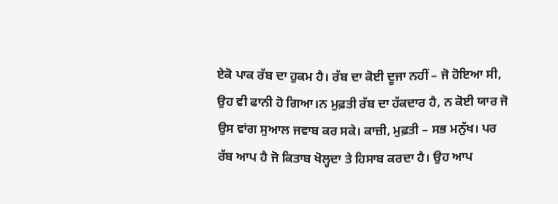ਏਕੋ ਪਾਕ ਰੱਬ ਦਾ ਹੁਕਮ ਹੈ। ਰੱਬ ਦਾ ਕੋਈ ਦੂਜਾ ਨਹੀਂ – ਜੋ ਹੋਇਆ ਸੀ, ਉਹ ਵੀ ਫਾਨੀ ਹੋ ਗਿਆ।ਨ ਮੁਫ਼ਤੀ ਰੱਬ ਦਾ ਹੱਕਦਾਰ ਹੈ, ਨ ਕੋਈ ਯਾਰ ਜੋ ਉਸ ਵਾਂਗ ਸੁਆਲ ਜਵਾਬ ਕਰ ਸਕੇ। ਕਾਜ਼ੀ, ਮੁਫ਼ਤੀ – ਸਭ ਮਨੁੱਖ। ਪਰ ਰੱਬ ਆਪ ਹੈ ਜੋ ਕਿਤਾਬ ਖੋਲ੍ਹਦਾ ਤੇ ਹਿਸਾਬ ਕਰਦਾ ਹੈ। ਉਹ ਆਪ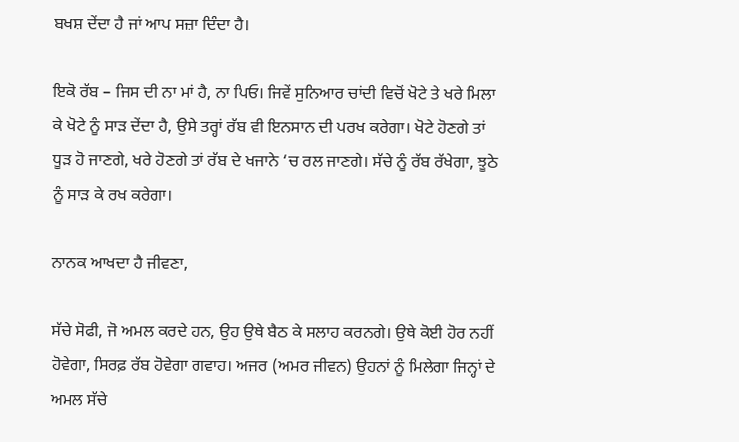ਬਖਸ਼ ਦੇਂਦਾ ਹੈ ਜਾਂ ਆਪ ਸਜ਼ਾ ਦਿੰਦਾ ਹੈ।

ਇਕੋ ਰੱਬ – ਜਿਸ ਦੀ ਨਾ ਮਾਂ ਹੈ, ਨਾ ਪਿਓ। ਜਿਵੇਂ ਸੁਨਿਆਰ ਚਾਂਦੀ ਵਿਚੋਂ ਖੋਟੇ ਤੇ ਖਰੇ ਮਿਲਾ ਕੇ ਖੋਟੇ ਨੂੰ ਸਾੜ ਦੇਂਦਾ ਹੈ, ਉਸੇ ਤਰ੍ਹਾਂ ਰੱਬ ਵੀ ਇਨਸਾਨ ਦੀ ਪਰਖ ਕਰੇਗਾ। ਖੋਟੇ ਹੋਣਗੇ ਤਾਂ ਧੂੜ ਹੋ ਜਾਣਗੇ, ਖਰੇ ਹੋਣਗੇ ਤਾਂ ਰੱਬ ਦੇ ਖਜਾਨੇ ‘ਚ ਰਲ ਜਾਣਗੇ। ਸੱਚੇ ਨੂੰ ਰੱਬ ਰੱਖੇਗਾ, ਝੂਠੇ ਨੂੰ ਸਾੜ ਕੇ ਰਖ ਕਰੇਗਾ।

ਨਾਨਕ ਆਖਦਾ ਹੈ ਜੀਵਣਾ,

ਸੱਚੇ ਸੋਫੀ, ਜੋ ਅਮਲ ਕਰਦੇ ਹਨ, ਉਹ ਉਥੇ ਬੈਠ ਕੇ ਸਲਾਹ ਕਰਨਗੇ। ਉਥੇ ਕੋਈ ਹੋਰ ਨਹੀਂ ਹੋਵੇਗਾ, ਸਿਰਫ਼ ਰੱਬ ਹੋਵੇਗਾ ਗਵਾਹ। ਅਜਰ (ਅਮਰ ਜੀਵਨ) ਉਹਨਾਂ ਨੂੰ ਮਿਲੇਗਾ ਜਿਨ੍ਹਾਂ ਦੇ ਅਮਲ ਸੱਚੇ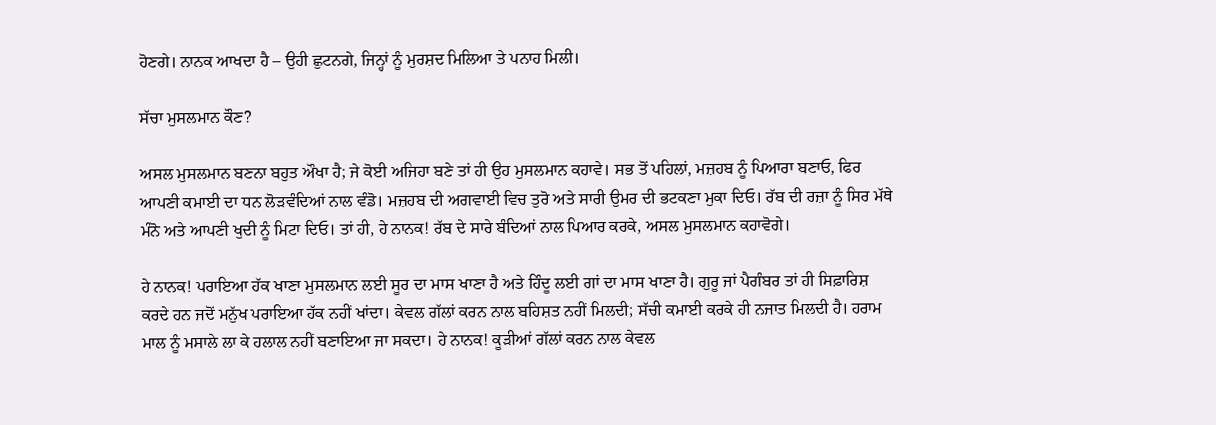ਹੋਣਗੇ। ਨਾਨਕ ਆਖਦਾ ਹੈ – ਉਹੀ ਛੁਟਨਗੇ, ਜਿਨ੍ਹਾਂ ਨੂੰ ਮੁਰਸ਼ਦ ਮਿਲਿਆ ਤੇ ਪਨਾਹ ਮਿਲੀ।

ਸੱਚਾ ਮੁਸਲਮਾਨ ਕੌਣ?

ਅਸਲ ਮੁਸਲਮਾਨ ਬਣਨਾ ਬਹੁਤ ਔਖਾ ਹੈ; ਜੇ ਕੋਈ ਅਜਿਹਾ ਬਣੇ ਤਾਂ ਹੀ ਉਹ ਮੁਸਲਮਾਨ ਕਹਾਵੇ। ਸਭ ਤੋਂ ਪਹਿਲਾਂ, ਮਜ਼ਹਬ ਨੂੰ ਪਿਆਰਾ ਬਣਾਓ, ਫਿਰ ਆਪਣੀ ਕਮਾਈ ਦਾ ਧਨ ਲੋੜਵੰਦਿਆਂ ਨਾਲ ਵੰਡੋ। ਮਜ਼ਹਬ ਦੀ ਅਗਵਾਈ ਵਿਚ ਤੁਰੋ ਅਤੇ ਸਾਰੀ ਉਮਰ ਦੀ ਭਟਕਣਾ ਮੁਕਾ ਦਿਓ। ਰੱਬ ਦੀ ਰਜ਼ਾ ਨੂੰ ਸਿਰ ਮੱਥੇ ਮੰਨੋ ਅਤੇ ਆਪਣੀ ਖੁਦੀ ਨੂੰ ਮਿਟਾ ਦਿਓ। ਤਾਂ ਹੀ, ਹੇ ਨਾਨਕ! ਰੱਬ ਦੇ ਸਾਰੇ ਬੰਦਿਆਂ ਨਾਲ ਪਿਆਰ ਕਰਕੇ, ਅਸਲ ਮੁਸਲਮਾਨ ਕਹਾਵੋਗੇ।

ਹੇ ਨਾਨਕ! ਪਰਾਇਆ ਹੱਕ ਖਾਣਾ ਮੁਸਲਮਾਨ ਲਈ ਸੂਰ ਦਾ ਮਾਸ ਖਾਣਾ ਹੈ ਅਤੇ ਹਿੰਦੂ ਲਈ ਗਾਂ ਦਾ ਮਾਸ ਖਾਣਾ ਹੈ। ਗੁਰੂ ਜਾਂ ਪੈਗੰਬਰ ਤਾਂ ਹੀ ਸਿਫ਼ਾਰਿਸ਼ ਕਰਦੇ ਹਨ ਜਦੋਂ ਮਨੁੱਖ ਪਰਾਇਆ ਹੱਕ ਨਹੀਂ ਖਾਂਦਾ। ਕੇਵਲ ਗੱਲਾਂ ਕਰਨ ਨਾਲ ਬਹਿਸ਼ਤ ਨਹੀਂ ਮਿਲਦੀ; ਸੱਚੀ ਕਮਾਈ ਕਰਕੇ ਹੀ ਨਜਾਤ ਮਿਲਦੀ ਹੈ। ਹਰਾਮ ਮਾਲ ਨੂੰ ਮਸਾਲੇ ਲਾ ਕੇ ਹਲਾਲ ਨਹੀਂ ਬਣਾਇਆ ਜਾ ਸਕਦਾ। ਹੇ ਨਾਨਕ! ਕੂੜੀਆਂ ਗੱਲਾਂ ਕਰਨ ਨਾਲ ਕੇਵਲ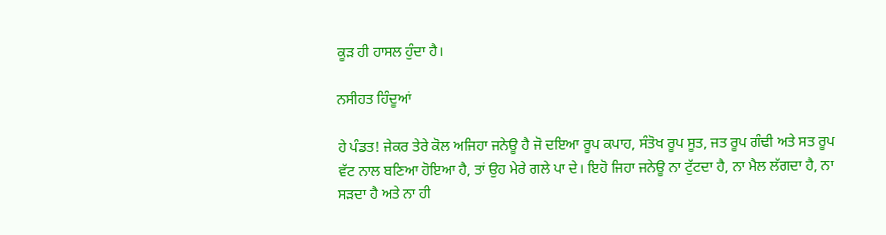ਕੂੜ ਹੀ ਹਾਸਲ ਹੁੰਦਾ ਹੈ।

ਨਸੀਹਤ ਹਿੰਦੂਆਂ

ਹੇ ਪੰਡਤ! ਜੇਕਰ ਤੇਰੇ ਕੋਲ ਅਜਿਹਾ ਜਨੇਊ ਹੈ ਜੋ ਦਇਆ ਰੂਪ ਕਪਾਹ, ਸੰਤੋਖ ਰੂਪ ਸੂਤ, ਜਤ ਰੂਪ ਗੰਢੀ ਅਤੇ ਸਤ ਰੂਪ ਵੱਟ ਨਾਲ ਬਣਿਆ ਹੋਇਆ ਹੈ, ਤਾਂ ਉਹ ਮੇਰੇ ਗਲੇ ਪਾ ਦੇ। ਇਹੋ ਜਿਹਾ ਜਨੇਊ ਨਾ ਟੁੱਟਦਾ ਹੈ, ਨਾ ਮੈਲ ਲੱਗਦਾ ਹੈ, ਨਾ ਸੜਦਾ ਹੈ ਅਤੇ ਨਾ ਹੀ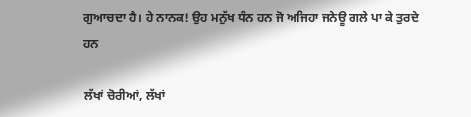ਗੁਆਚਦਾ ਹੈ। ਹੇ ਨਾਨਕ! ਉਹ ਮਨੁੱਖ ਧੰਨ ਹਨ ਜੋ ਅਜਿਹਾ ਜਨੇਊ ਗਲੇ ਪਾ ਕੇ ਤੁਰਦੇ ਹਨ

ਲੱਖਾਂ ਚੋਰੀਆਂ, ਲੱਖਾਂ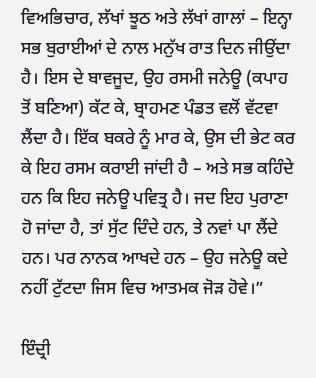ਵਿਅਭਿਚਾਰ, ਲੱਖਾਂ ਝੂਠ ਅਤੇ ਲੱਖਾਂ ਗਾਲਾਂ – ਇਨ੍ਹਾ ਸਭ ਬੁਰਾਈਆਂ ਦੇ ਨਾਲ ਮਨੁੱਖ ਰਾਤ ਦਿਨ ਜੀਉਂਦਾ ਹੈ। ਇਸ ਦੇ ਬਾਵਜੂਦ, ਉਹ ਰਸਮੀ ਜਨੇਊ (ਕਪਾਹ ਤੋਂ ਬਣਿਆ) ਕੱਟ ਕੇ, ਬ੍ਰਾਹਮਣ ਪੰਡਤ ਵਲੋਂ ਵੱਟਵਾ ਲੈਂਦਾ ਹੈ। ਇੱਕ ਬਕਰੇ ਨੂੰ ਮਾਰ ਕੇ, ਉਸ ਦੀ ਭੇਟ ਕਰ ਕੇ ਇਹ ਰਸਮ ਕਰਾਈ ਜਾਂਦੀ ਹੈ – ਅਤੇ ਸਭ ਕਹਿੰਦੇ ਹਨ ਕਿ ਇਹ ਜਨੇਊ ਪਵਿਤ੍ਰ ਹੈ। ਜਦ ਇਹ ਪੁਰਾਣਾ ਹੋ ਜਾਂਦਾ ਹੈ, ਤਾਂ ਸੁੱਟ ਦਿੰਦੇ ਹਨ, ਤੇ ਨਵਾਂ ਪਾ ਲੈਂਦੇ ਹਨ। ਪਰ ਨਾਨਕ ਆਖਦੇ ਹਨ – ਉਹ ਜਨੇਊ ਕਦੇ ਨਹੀਂ ਟੁੱਟਦਾ ਜਿਸ ਵਿਚ ਆਤਮਕ ਜੋੜ ਹੋਵੇ।”

ਇੰਦ੍ਰੀ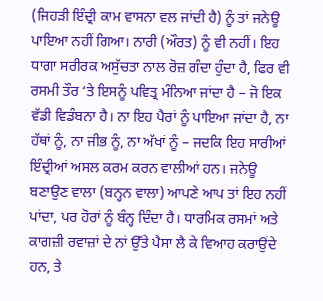(ਜਿਹੜੀ ਇੰਦ੍ਰੀ ਕਾਮ ਵਾਸਨਾ ਵਲ ਜਾਂਦੀ ਹੈ) ਨੂੰ ਤਾਂ ਜਨੇਊ ਪਾਇਆ ਨਹੀਂ ਗਿਆ। ਨਾਰੀ (ਔਰਤ) ਨੂੰ ਵੀ ਨਹੀਂ। ਇਹ ਧਾਗਾ ਸਰੀਰਕ ਅਸੁੱਚਤਾ ਨਾਲ ਰੋਜ਼ ਗੰਦਾ ਹੁੰਦਾ ਹੈ, ਫਿਰ ਵੀ ਰਸਮੀ ਤੌਰ ‘ਤੇ ਇਸਨੂੰ ਪਵਿਤ੍ਰ ਮੰਨਿਆ ਜਾਂਦਾ ਹੈ – ਜੋ ਇਕ ਵੱਡੀ ਵਿਡੰਬਨਾ ਹੈ। ਨਾ ਇਹ ਪੈਰਾਂ ਨੂੰ ਪਾਇਆ ਜਾਂਦਾ ਹੈ, ਨਾ ਹੱਥਾਂ ਨੂੰ, ਨਾ ਜੀਭ ਨੂੰ, ਨਾ ਅੱਖਾਂ ਨੂੰ – ਜਦਕਿ ਇਹ ਸਾਰੀਆਂ ਇੰਦ੍ਰੀਆਂ ਅਸਲ ਕਰਮ ਕਰਨ ਵਾਲੀਆਂ ਹਨ। ਜਨੇਊ ਬਣਾਉਣ ਵਾਲਾ (ਬਨ੍ਹਨ ਵਾਲਾ) ਆਪਣੇ ਆਪ ਤਾਂ ਇਹ ਨਹੀਂ ਪਾਂਦਾ, ਪਰ ਹੋਰਾਂ ਨੂੰ ਬੰਨ੍ਹ ਦਿੰਦਾ ਹੈ। ਧਾਰਮਿਕ ਰਸਮਾਂ ਅਤੇ ਕਾਗਜ਼ੀ ਰਵਾਜ਼ਾਂ ਦੇ ਨਾਂ ਉੱਤੇ ਪੈਸਾ ਲੈ ਕੇ ਵਿਆਹ ਕਰਾਉਂਦੇ ਹਨ, ਤੇ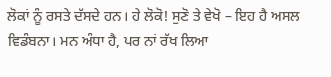ਲੋਕਾਂ ਨੂੰ ਰਸਤੇ ਦੱਸਦੇ ਹਨ। ਹੇ ਲੋਕੋ! ਸੁਣੋ ਤੇ ਵੇਖੋ – ਇਹ ਹੈ ਅਸਲ ਵਿਡੰਬਨਾ। ਮਨ ਅੰਧਾ ਹੈ, ਪਰ ਨਾਂ ਰੱਖ ਲਿਆ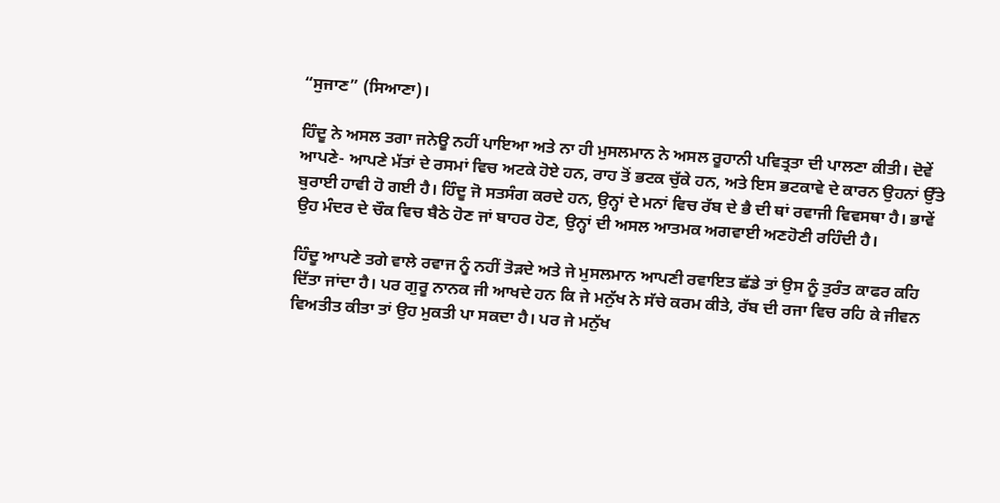“ਸੁਜਾਣ” (ਸਿਆਣਾ)।

ਹਿੰਦੂ ਨੇ ਅਸਲ ਤਗਾ ਜਨੇਊ ਨਹੀਂ ਪਾਇਆ ਅਤੇ ਨਾ ਹੀ ਮੁਸਲਮਾਨ ਨੇ ਅਸਲ ਰੂਹਾਨੀ ਪਵਿਤ੍ਰਤਾ ਦੀ ਪਾਲਣਾ ਕੀਤੀ। ਦੋਵੇਂ ਆਪਣੇ- ਆਪਣੇ ਮੱਤਾਂ ਦੇ ਰਸਮਾਂ ਵਿਚ ਅਟਕੇ ਹੋਏ ਹਨ, ਰਾਹ ਤੋਂ ਭਟਕ ਚੁੱਕੇ ਹਨ, ਅਤੇ ਇਸ ਭਟਕਾਵੇ ਦੇ ਕਾਰਨ ਉਹਨਾਂ ਉੱਤੇ ਬੁਰਾਈ ਹਾਵੀ ਹੋ ਗਈ ਹੈ। ਹਿੰਦੂ ਜੋ ਸਤਸੰਗ ਕਰਦੇ ਹਨ, ਉਨ੍ਹਾਂ ਦੇ ਮਨਾਂ ਵਿਚ ਰੱਬ ਦੇ ਭੈ ਦੀ ਥਾਂ ਰਵਾਜੀ ਵਿਵਸਥਾ ਹੈ। ਭਾਵੇਂ ਉਹ ਮੰਦਰ ਦੇ ਚੌਕ ਵਿਚ ਬੈਠੇ ਹੋਣ ਜਾਂ ਬਾਹਰ ਹੋਣ, ਉਨ੍ਹਾਂ ਦੀ ਅਸਲ ਆਤਮਕ ਅਗਵਾਈ ਅਣਹੋਣੀ ਰਹਿੰਦੀ ਹੈ।

ਹਿੰਦੂ ਆਪਣੇ ਤਗੇ ਵਾਲੇ ਰਵਾਜ ਨੂੰ ਨਹੀਂ ਤੋੜਦੇ ਅਤੇ ਜੇ ਮੁਸਲਮਾਨ ਆਪਣੀ ਰਵਾਇਤ ਛੱਡੇ ਤਾਂ ਉਸ ਨੂੰ ਤੁਰੰਤ ਕਾਫਰ ਕਹਿ ਦਿੱਤਾ ਜਾਂਦਾ ਹੈ। ਪਰ ਗੁਰੂ ਨਾਨਕ ਜੀ ਆਖਦੇ ਹਨ ਕਿ ਜੇ ਮਨੁੱਖ ਨੇ ਸੱਚੇ ਕਰਮ ਕੀਤੇ, ਰੱਬ ਦੀ ਰਜਾ ਵਿਚ ਰਹਿ ਕੇ ਜੀਵਨ ਵਿਅਤੀਤ ਕੀਤਾ ਤਾਂ ਉਹ ਮੁਕਤੀ ਪਾ ਸਕਦਾ ਹੈ। ਪਰ ਜੇ ਮਨੁੱਖ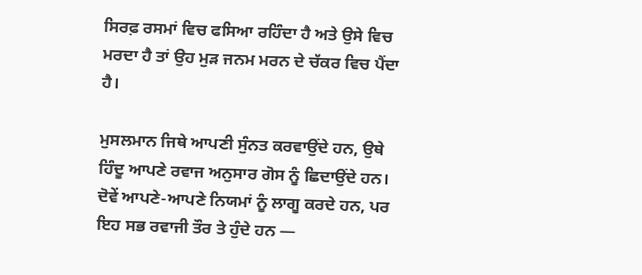ਸਿਰਫ਼ ਰਸਮਾਂ ਵਿਚ ਫਸਿਆ ਰਹਿੰਦਾ ਹੈ ਅਤੇ ਉਸੇ ਵਿਚ ਮਰਦਾ ਹੈ ਤਾਂ ਉਹ ਮੁੜ ਜਨਮ ਮਰਨ ਦੇ ਚੱਕਰ ਵਿਚ ਪੈਂਦਾ ਹੈ।

ਮੁਸਲਮਾਨ ਜਿਥੇ ਆਪਣੀ ਸੁੰਨਤ ਕਰਵਾਉਂਦੇ ਹਨ, ਉਥੇ ਹਿੰਦੂ ਆਪਣੇ ਰਵਾਜ ਅਨੁਸਾਰ ਗੋਸ ਨੂੰ ਛਿਦਾਉਂਦੇ ਹਨ। ਦੋਵੇਂ ਆਪਣੇ-ਆਪਣੇ ਨਿਯਮਾਂ ਨੂੰ ਲਾਗੂ ਕਰਦੇ ਹਨ, ਪਰ ਇਹ ਸਭ ਰਵਾਜੀ ਤੌਰ ਤੇ ਹੁੰਦੇ ਹਨ —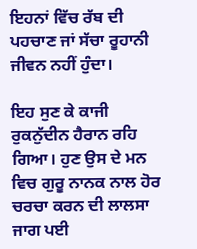ਇਹਨਾਂ ਵਿੱਚ ਰੱਬ ਦੀ ਪਹਚਾਣ ਜਾਂ ਸੱਚਾ ਰੂਹਾਨੀ ਜੀਵਨ ਨਹੀਂ ਹੁੰਦਾ।

ਇਹ ਸੁਣ ਕੇ ਕਾਜੀ ਰੁਕਨੁੱਦੀਨ ਹੈਰਾਨ ਰਹਿ ਗਿਆ। ਹੁਣ ਉਸ ਦੇ ਮਨ ਵਿਚ ਗੁਰੂ ਨਾਨਕ ਨਾਲ ਹੋਰ ਚਰਚਾ ਕਰਨ ਦੀ ਲਾਲਸਾ ਜਾਗ ਪਈ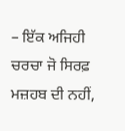– ਇੱਕ ਅਜਿਹੀ ਚਰਚਾ ਜੋ ਸਿਰਫ਼ ਮਜ਼ਹਬ ਦੀ ਨਹੀਂ,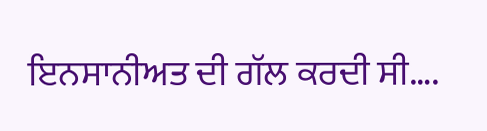ਇਨਸਾਨੀਅਤ ਦੀ ਗੱਲ ਕਰਦੀ ਸੀ….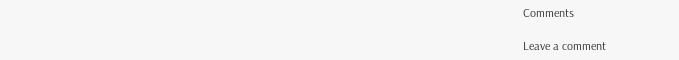Comments

Leave a comment